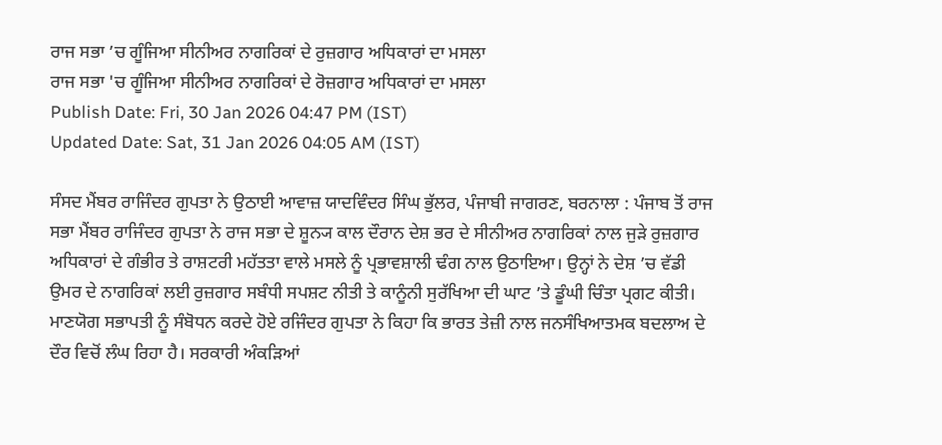ਰਾਜ ਸਭਾ ’ਚ ਗੂੰਜਿਆ ਸੀਨੀਅਰ ਨਾਗਰਿਕਾਂ ਦੇ ਰੁਜ਼ਗਾਰ ਅਧਿਕਾਰਾਂ ਦਾ ਮਸਲਾ
ਰਾਜ ਸਭਾ 'ਚ ਗੂੰਜਿਆ ਸੀਨੀਅਰ ਨਾਗਰਿਕਾਂ ਦੇ ਰੋਜ਼ਗਾਰ ਅਧਿਕਾਰਾਂ ਦਾ ਮਸਲਾ
Publish Date: Fri, 30 Jan 2026 04:47 PM (IST)
Updated Date: Sat, 31 Jan 2026 04:05 AM (IST)

ਸੰਸਦ ਮੈਂਬਰ ਰਾਜਿੰਦਰ ਗੁਪਤਾ ਨੇ ਉਠਾਈ ਆਵਾਜ਼ ਯਾਦਵਿੰਦਰ ਸਿੰਘ ਭੁੱਲਰ, ਪੰਜਾਬੀ ਜਾਗਰਣ, ਬਰਨਾਲਾ : ਪੰਜਾਬ ਤੋਂ ਰਾਜ ਸਭਾ ਮੈਂਬਰ ਰਾਜਿੰਦਰ ਗੁਪਤਾ ਨੇ ਰਾਜ ਸਭਾ ਦੇ ਸ਼ੂਨ੍ਯ ਕਾਲ ਦੌਰਾਨ ਦੇਸ਼ ਭਰ ਦੇ ਸੀਨੀਅਰ ਨਾਗਰਿਕਾਂ ਨਾਲ ਜੁੜੇ ਰੁਜ਼ਗਾਰ ਅਧਿਕਾਰਾਂ ਦੇ ਗੰਭੀਰ ਤੇ ਰਾਸ਼ਟਰੀ ਮਹੱਤਤਾ ਵਾਲੇ ਮਸਲੇ ਨੂੰ ਪ੍ਰਭਾਵਸ਼ਾਲੀ ਢੰਗ ਨਾਲ ਉਠਾਇਆ। ਉਨ੍ਹਾਂ ਨੇ ਦੇਸ਼ ’ਚ ਵੱਡੀ ਉਮਰ ਦੇ ਨਾਗਰਿਕਾਂ ਲਈ ਰੁਜ਼ਗਾਰ ਸਬੰਧੀ ਸਪਸ਼ਟ ਨੀਤੀ ਤੇ ਕਾਨੂੰਨੀ ਸੁਰੱਖਿਆ ਦੀ ਘਾਟ ’ਤੇ ਡੂੰਘੀ ਚਿੰਤਾ ਪ੍ਰਗਟ ਕੀਤੀ। ਮਾਣਯੋਗ ਸਭਾਪਤੀ ਨੂੰ ਸੰਬੋਧਨ ਕਰਦੇ ਹੋਏ ਰਜਿੰਦਰ ਗੁਪਤਾ ਨੇ ਕਿਹਾ ਕਿ ਭਾਰਤ ਤੇਜ਼ੀ ਨਾਲ ਜਨਸੰਖਿਆਤਮਕ ਬਦਲਾਅ ਦੇ ਦੌਰ ਵਿਚੋਂ ਲੰਘ ਰਿਹਾ ਹੈ। ਸਰਕਾਰੀ ਅੰਕੜਿਆਂ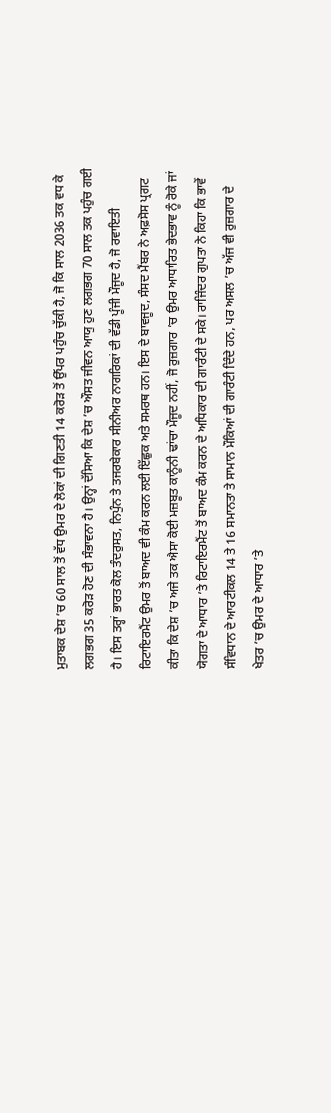ਮੁਤਾਬਕ ਦੇਸ਼ ’ਚ 60 ਸਾਲ ਤੋਂ ਵੱਧ ਉਮਰ ਦੇ ਲੋਕਾਂ ਦੀ ਗਿਣਤੀ 14 ਕਰੋੜ ਤੋਂ ਉੱਪਰ ਪਹੁੰਚ ਚੁੱਕੀ ਹੈ, ਜੋ ਕਿ ਸਾਲ 2036 ਤਕ ਵਧ ਕੇ ਲਗਭਗ 35 ਕਰੋੜ ਹੋਣ ਦੀ ਸੰਭਾਵਨਾ ਹੈ। ਉਨ੍ਹਾਂ ਦੱਸਿਆ ਕਿ ਦੇਸ਼ ’ਚ ਔਸਤ ਜੀਵਨ ਆਯੁ ਹੁਣ ਲਗਭਗ 70 ਸਾਲ ਤਕ ਪਹੁੰਚ ਗਈ ਹੈ। ਇਸ ਤਰ੍ਹਾਂ ਭਾਰਤ ਕੋਲ ਤੰਦਰੁਸਤ, ਨਿਪੁੰਨ ਤੇ ਤਜਰਬੇਕਾਰ ਸੀਨੀਅਰ ਨਾਗਰਿਕਾਂ ਦੀ ਵੱਡੀ ਪੂੰਜੀ ਮੌਜੂਦ ਹੈ, ਜੋ ਰਵਾਇਤੀ ਰਿਟਾਇਰਮੈਂਟ ਉਮਰ ਤੋਂ ਬਾਅਦ ਵੀ ਕੰਮ ਕਰਨ ਲਈ ਇੱਛੁਕ ਅਤੇ ਸਮਰਥ ਹਨ। ਇਸ ਦੇ ਬਾਵਜੂਦ, ਸੰਸਦ ਮੈਂਬਰ ਨੇ ਅਫ਼ਸੋਸ ਪ੍ਰਗਟ ਕੀਤਾ ਕਿ ਦੇਸ਼ ’ਚ ਅਜੇ ਤਕ ਐਸਾ ਕੋਈ ਮਜ਼ਬੂਤ ਕਾਨੂੰਨੀ ਢਾਂਚਾ ਮੌਜੂਦ ਨਹੀਂ, ਜੋ ਰੁਜ਼ਗਾਰ ’ਚ ਉਮਰ ਆਧਾਰਿਤ ਭੇਦਭਾਵ ਨੂੰ ਰੋਕੇ ਜਾਂ ਯੋਗਤਾ ਦੇ ਆਧਾਰ ’ਤੇ ਰਿਟਾਇਰਮੈਂਟ ਤੋਂ ਬਾਅਦ ਕੰਮ ਕਰਨ ਦੇ ਅਧਿਕਾਰ ਦੀ ਗਾਰੰਟੀ ਦੇ ਸਕੇ। ਰਾਜਿੰਦਰ ਗੁਪਤਾ ਨੇ ਕਿਹਾ ਕਿ ਭਾਵੇਂ ਸੰਵਿਧਾਨ ਦੇ ਆਰਟੀਕਲ 14 ਤੇ 16 ਸਮਾਨਤਾ ਤੇ ਸਾਮਾਨ ਮੌਕਿਆਂ ਦੀ ਗਾਰੰਟੀ ਦਿੰਦੇ ਹਨ, ਪਰ ਅਸਲ ’ਚ ਅੱਜ ਵੀ ਰੁਜ਼ਗਾਰ ਦੇ ਖੇਤਰ ’ਚ ਉਮਰ ਦੇ ਆਧਾਰ ’ਤੇ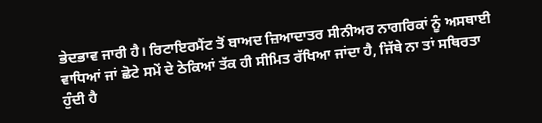ਭੇਦਭਾਵ ਜਾਰੀ ਹੈ। ਰਿਟਾਇਰਮੈਂਟ ਤੋਂ ਬਾਅਦ ਜ਼ਿਆਦਾਤਰ ਸੀਨੀਅਰ ਨਾਗਰਿਕਾਂ ਨੂੰ ਅਸਥਾਈ ਵਾਧਿਆਂ ਜਾਂ ਛੋਟੇ ਸਮੇਂ ਦੇ ਠੇਕਿਆਂ ਤੱਕ ਹੀ ਸੀਮਿਤ ਰੱਖਿਆ ਜਾਂਦਾ ਹੈ, ਜਿੱਥੇ ਨਾ ਤਾਂ ਸਥਿਰਤਾ ਹੁੰਦੀ ਹੈ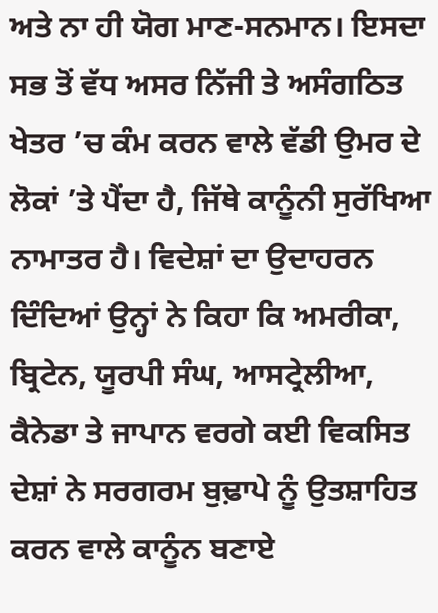ਅਤੇ ਨਾ ਹੀ ਯੋਗ ਮਾਣ-ਸਨਮਾਨ। ਇਸਦਾ ਸਭ ਤੋਂ ਵੱਧ ਅਸਰ ਨਿੱਜੀ ਤੇ ਅਸੰਗਠਿਤ ਖੇਤਰ ’ਚ ਕੰਮ ਕਰਨ ਵਾਲੇ ਵੱਡੀ ਉਮਰ ਦੇ ਲੋਕਾਂ ’ਤੇ ਪੈਂਦਾ ਹੈ, ਜਿੱਥੇ ਕਾਨੂੰਨੀ ਸੁਰੱਖਿਆ ਨਾਮਾਤਰ ਹੈ। ਵਿਦੇਸ਼ਾਂ ਦਾ ਉਦਾਹਰਨ ਦਿੰਦਿਆਂ ਉਨ੍ਹਾਂ ਨੇ ਕਿਹਾ ਕਿ ਅਮਰੀਕਾ, ਬ੍ਰਿਟੇਨ, ਯੂਰਪੀ ਸੰਘ, ਆਸਟ੍ਰੇਲੀਆ, ਕੈਨੇਡਾ ਤੇ ਜਾਪਾਨ ਵਰਗੇ ਕਈ ਵਿਕਸਿਤ ਦੇਸ਼ਾਂ ਨੇ ਸਰਗਰਮ ਬੁਢ਼ਾਪੇ ਨੂੰ ਉਤਸ਼ਾਹਿਤ ਕਰਨ ਵਾਲੇ ਕਾਨੂੰਨ ਬਣਾਏ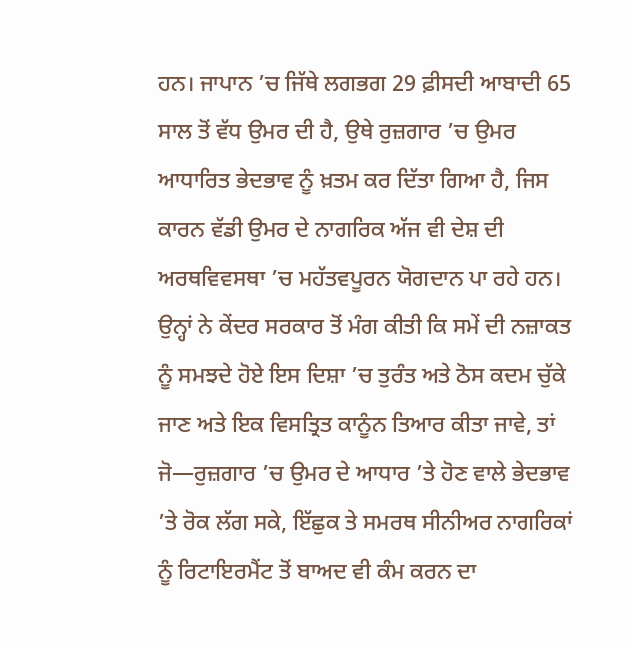ਹਨ। ਜਾਪਾਨ ’ਚ ਜਿੱਥੇ ਲਗਭਗ 29 ਫ਼ੀਸਦੀ ਆਬਾਦੀ 65 ਸਾਲ ਤੋਂ ਵੱਧ ਉਮਰ ਦੀ ਹੈ, ਉਥੇ ਰੁਜ਼ਗਾਰ ’ਚ ਉਮਰ ਆਧਾਰਿਤ ਭੇਦਭਾਵ ਨੂੰ ਖ਼ਤਮ ਕਰ ਦਿੱਤਾ ਗਿਆ ਹੈ, ਜਿਸ ਕਾਰਨ ਵੱਡੀ ਉਮਰ ਦੇ ਨਾਗਰਿਕ ਅੱਜ ਵੀ ਦੇਸ਼ ਦੀ ਅਰਥਵਿਵਸਥਾ ’ਚ ਮਹੱਤਵਪੂਰਨ ਯੋਗਦਾਨ ਪਾ ਰਹੇ ਹਨ। ਉਨ੍ਹਾਂ ਨੇ ਕੇਂਦਰ ਸਰਕਾਰ ਤੋਂ ਮੰਗ ਕੀਤੀ ਕਿ ਸਮੇਂ ਦੀ ਨਜ਼ਾਕਤ ਨੂੰ ਸਮਝਦੇ ਹੋਏ ਇਸ ਦਿਸ਼ਾ ’ਚ ਤੁਰੰਤ ਅਤੇ ਠੋਸ ਕਦਮ ਚੁੱਕੇ ਜਾਣ ਅਤੇ ਇਕ ਵਿਸਤ੍ਰਿਤ ਕਾਨੂੰਨ ਤਿਆਰ ਕੀਤਾ ਜਾਵੇ, ਤਾਂ ਜੋ—ਰੁਜ਼ਗਾਰ ’ਚ ਉਮਰ ਦੇ ਆਧਾਰ ’ਤੇ ਹੋਣ ਵਾਲੇ ਭੇਦਭਾਵ ’ਤੇ ਰੋਕ ਲੱਗ ਸਕੇ, ਇੱਛੁਕ ਤੇ ਸਮਰਥ ਸੀਨੀਅਰ ਨਾਗਰਿਕਾਂ ਨੂੰ ਰਿਟਾਇਰਮੈਂਟ ਤੋਂ ਬਾਅਦ ਵੀ ਕੰਮ ਕਰਨ ਦਾ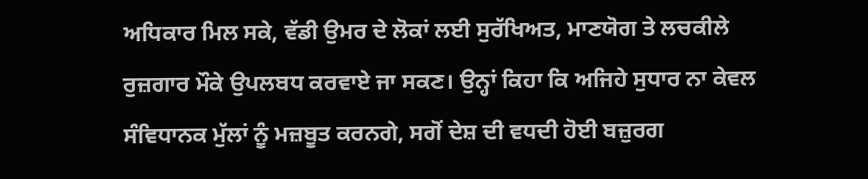ਅਧਿਕਾਰ ਮਿਲ ਸਕੇ, ਵੱਡੀ ਉਮਰ ਦੇ ਲੋਕਾਂ ਲਈ ਸੁਰੱਖਿਅਤ, ਮਾਣਯੋਗ ਤੇ ਲਚਕੀਲੇ ਰੁਜ਼ਗਾਰ ਮੌਕੇ ਉਪਲਬਧ ਕਰਵਾਏ ਜਾ ਸਕਣ। ਉਨ੍ਹਾਂ ਕਿਹਾ ਕਿ ਅਜਿਹੇ ਸੁਧਾਰ ਨਾ ਕੇਵਲ ਸੰਵਿਧਾਨਕ ਮੁੱਲਾਂ ਨੂੰ ਮਜ਼ਬੂਤ ਕਰਨਗੇ, ਸਗੋਂ ਦੇਸ਼ ਦੀ ਵਧਦੀ ਹੋਈ ਬਜ਼ੁਰਗ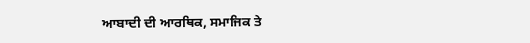ਆਬਾਦੀ ਦੀ ਆਰਥਿਕ, ਸਮਾਜਿਕ ਤੇ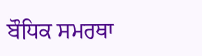ਬੌਧਿਕ ਸਮਰਥਾ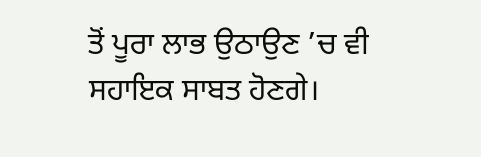ਤੋਂ ਪੂਰਾ ਲਾਭ ਉਠਾਉਣ ’ਚ ਵੀ ਸਹਾਇਕ ਸਾਬਤ ਹੋਣਗੇ।